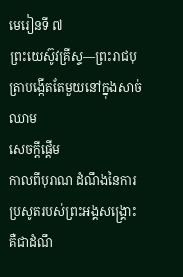មេរៀនទី ៧
ព្រះយេស៊ូវគ្រីស្ទ—ព្រះរាជបុត្រាបង្កើតតែមួយនៅក្នុងសាច់ឈាម
សេចក្ដីផ្ដើម
កាលពីបុរាណ ដំណឹងនៃការប្រសូតរបស់ព្រះអង្គសង្គ្រោះ គឺជាដំណឹ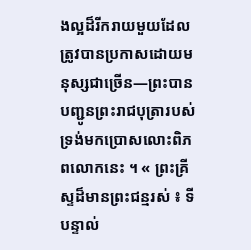ងល្អដ៏រីករាយមួយដែលត្រូវបានប្រកាសដោយមនុស្សជាច្រើន—ព្រះបានបញ្ជូនព្រះរាជបុត្រារបស់ទ្រង់មកប្រោសលោះពិភពលោកនេះ ។ « ព្រះគ្រីស្ទដ៏មានព្រះជន្មរស់ ៖ ទីបន្ទាល់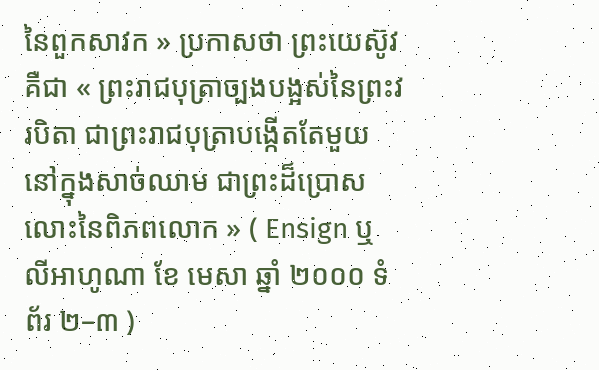នៃពួកសាវក » ប្រកាសថា ព្រះយេស៊ូវគឺជា « ព្រះរាជបុត្រាច្បងបង្អស់នៃព្រះវរបិតា ជាព្រះរាជបុត្រាបង្កើតតែមួយនៅក្នុងសាច់ឈាម ជាព្រះដ៏ប្រោសលោះនៃពិភពលោក » ( Ensign ឬ លីអាហូណា ខែ មេសា ឆ្នាំ ២០០០ ទំព័រ ២–៣ )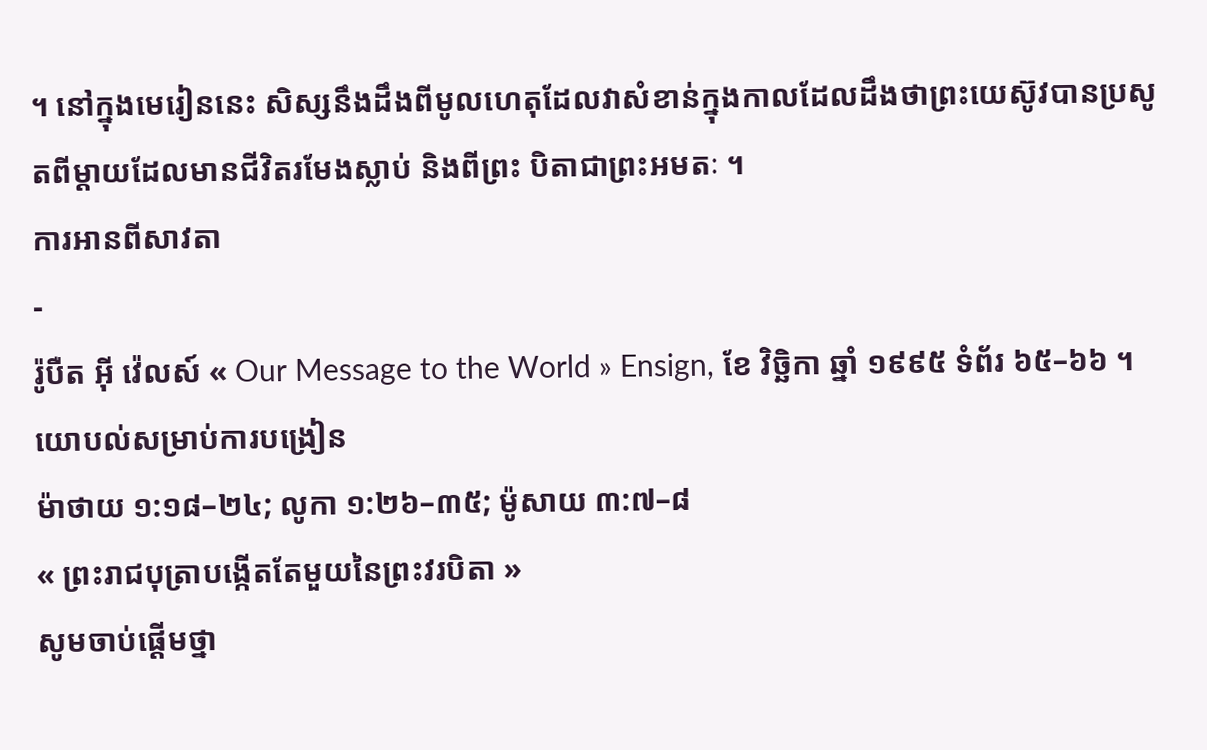។ នៅក្នុងមេរៀននេះ សិស្សនឹងដឹងពីមូលហេតុដែលវាសំខាន់ក្នុងកាលដែលដឹងថាព្រះយេស៊ូវបានប្រសូតពីម្ដាយដែលមានជីវិតរមែងស្លាប់ និងពីព្រះ បិតាជាព្រះអមតៈ ។
ការអានពីសាវតា
-
រ៉ូបឺត អ៊ី វ៉េលស៍ « Our Message to the World » Ensign, ខែ វិច្ឆិកា ឆ្នាំ ១៩៩៥ ទំព័រ ៦៥–៦៦ ។
យោបល់សម្រាប់ការបង្រៀន
ម៉ាថាយ ១:១៨–២៤; លូកា ១:២៦–៣៥; ម៉ូសាយ ៣:៧–៨
« ព្រះរាជបុត្រាបង្កើតតែមួយនៃព្រះវរបិតា »
សូមចាប់ផ្ដើមថ្នា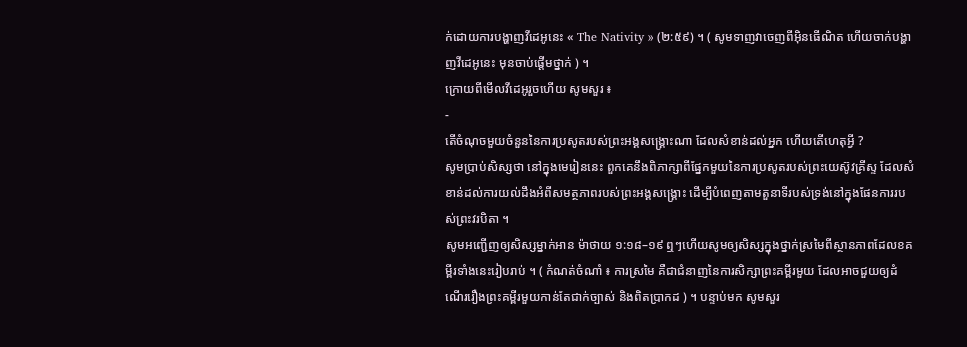ក់ដោយការបង្ហាញវីដេអូនេះ « The Nativity » (២:៥៩) ។ ( សូមទាញវាចេញពីអ៊ិនធើណិត ហើយចាក់បង្ហាញវីដេអូនេះ មុនចាប់ផ្ដើមថ្នាក់ ) ។
ក្រោយពីមើលវីដេអូរួចហើយ សូមសួរ ៖
-
តើចំណុចមួយចំនួននៃការប្រសូតរបស់ព្រះអង្គសង្គ្រោះណា ដែលសំខាន់ដល់អ្នក ហើយតើហេតុអ្វី ?
សូមប្រាប់សិស្សថា នៅក្នុងមេរៀននេះ ពួកគេនឹងពិភាក្សាពីផ្នែកមួយនៃការប្រសូតរបស់ព្រះយេស៊ូវគ្រីស្ទ ដែលសំខាន់ដល់ការយល់ដឹងអំពីសមត្ថភាពរបស់ព្រះអង្គសង្គ្រោះ ដើម្បីបំពេញតាមតួនាទីរបស់ទ្រង់នៅក្នុងផែនការរបស់ព្រះវរបិតា ។
សូមអញ្ជើញឲ្យសិស្សម្នាក់អាន ម៉ាថាយ ១:១៨–១៩ ឮៗហើយសូមឲ្យសិស្សក្នុងថ្នាក់ស្រមៃពីស្ថានភាពដែលខគម្ពីរទាំងនេះរៀបរាប់ ។ ( កំណត់ចំណាំ ៖ ការស្រមៃ គឺជាជំនាញនៃការសិក្សាព្រះគម្ពីរមួយ ដែលអាចជួយឲ្យដំណើររឿងព្រះគម្ពីរមួយកាន់តែជាក់ច្បាស់ និងពិតប្រាកដ ) ។ បន្ទាប់មក សូមសួរ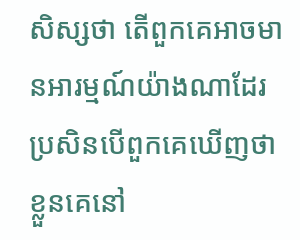សិស្សថា តើពួកគេអាចមានអារម្មណ៍យ៉ាងណាដែរ ប្រសិនបើពួកគេឃើញថាខ្លួនគេនៅ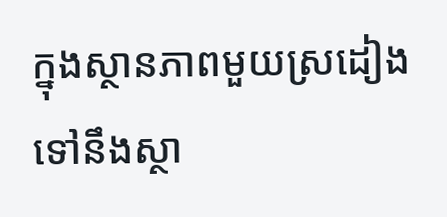ក្នុងស្ថានភាពមួយស្រដៀងទៅនឹងស្ថា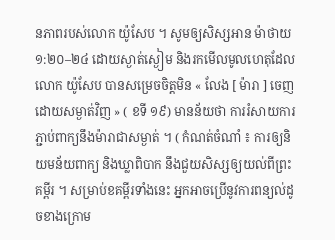នភាពរបស់លោក យ៉ូសែប ។ សូមឲ្យសិស្សអាន ម៉ាថាយ ១:២០–២៤ ដោយស្ងាត់ស្ងៀម និងរកមើលមូលហេតុដែលលោក យ៉ូសែប បានសម្រេចចិត្តមិន « លែង [ ម៉ារា ] ចេញដោយសម្ងាត់វិញ » ( ខទី ១៩) មានន័យថា ការរំសាយការភ្ជាប់ពាក្យនឹងម៉ារាជាសម្ងាត់ ។ ( កំណត់ចំណាំ ៖ ការឲ្យនិយមន័យពាក្យ និងឃ្លាពិបាក នឹងជួយសិស្សឲ្យយល់ពីព្រះគម្ពីរ ។ សម្រាប់ខគម្ពីរទាំងនេះ អ្នកអាចប្រើនូវការពន្យល់ដូចខាងក្រោម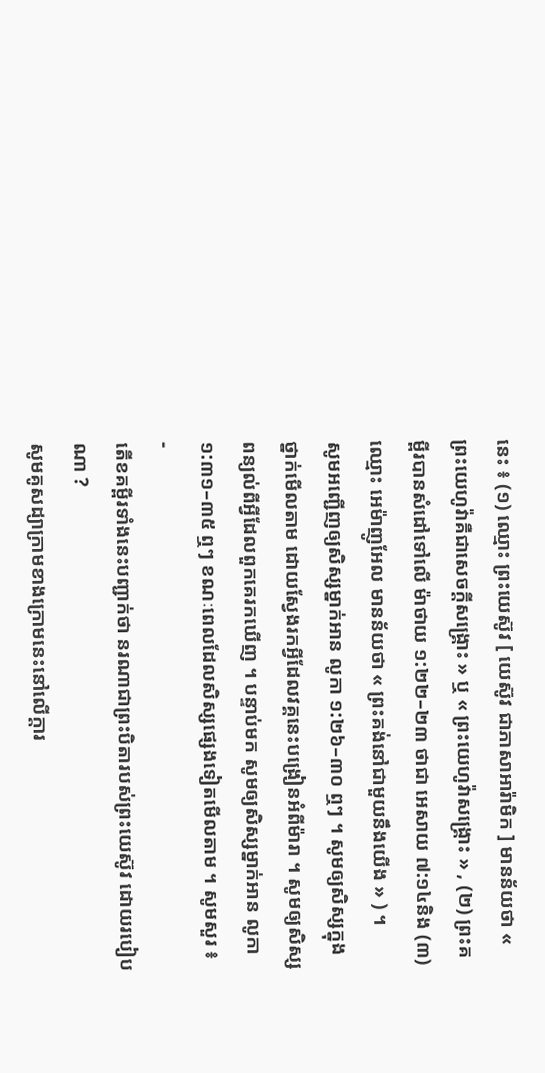នេះ ៖ (១) ឈ្មោះ ព្រះយេស៊ូវ [ យេស៊ូវ ជាភាសាអារ៉ាមិក ] មានន័យថា « ព្រះយេហូវ៉ាគឺជាសេចក្ដីសង្គ្រោះ » ឬ « ព្រះយេហូវ៉ាសង្គ្រោះ » , (២) ព្រះគម្ពីរបានសំដៅទៅលើ ម៉ាថាយ ១:២២–២៣ ថាជា អេសាយ ៧:១៤និង (៣) ឈ្មោះ អេម៉ាញូអែល មានន័យថា « ព្រះគង់នៅជាមួយនឹងយើង » ) ។
សូមអញ្ជើញឲ្យសិស្សម្នាក់អាន លូកា ១:២៦–៣០ ឮៗ ។ សូមឲ្យសិស្សក្នុងថ្នាក់មើលតាម ដោយស្វែងរកអ្វីដែលវគ្គនេះបង្រៀនអំពីម៉ារា ។ សូមឲ្យសិស្សពន្យល់ពីអ្វីដែលពួកគេរកឃើញ ។ បន្ទាប់មក សូមឲ្យសិស្សម្នាក់អាន លូកា ១:៣១–៣៥ ឮៗ ខណៈពេលដែលសិស្សផ្សេងទៀតមើលតាម ។ សូមសួរ ៖
-
តើខគម្ពីរទាំងនេះបញ្ជាក់ថា នរណាជាព្រះបិតារបស់ព្រះយេស៊ូវ ដោយរបៀបណា ?
សូមគូសដ្យាក្រាមខាងក្រោមនេះនៅលើក្ដារ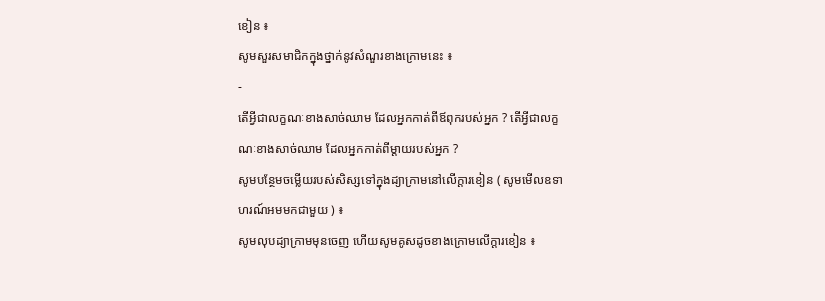ខៀន ៖
សូមសួរសមាជិកក្នុងថ្នាក់នូវសំណួរខាងក្រោមនេះ ៖
-
តើអ្វីជាលក្ខណៈខាងសាច់ឈាម ដែលអ្នកកាត់ពីឪពុករបស់អ្នក ? តើអ្វីជាលក្ខណៈខាងសាច់ឈាម ដែលអ្នកកាត់ពីម្ដាយរបស់អ្នក ?
សូមបន្ថែមចម្លើយរបស់សិស្សទៅក្នុងដ្យាក្រាមនៅលើក្ដារខៀន ( សូមមើលឧទាហរណ៍អមមកជាមួយ ) ៖
សូមលុបដ្យាក្រាមមុនចេញ ហើយសូមគូសដូចខាងក្រោមលើក្ដារខៀន ៖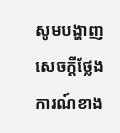សូមបង្ហាញសេចក្ដីថ្លែងការណ៍ខាង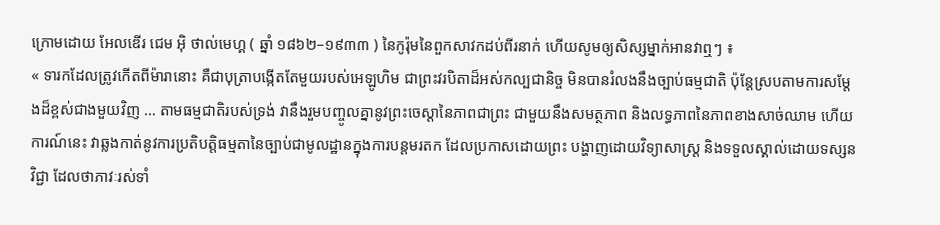ក្រោមដោយ អែលឌើរ ជេម អ៊ិ ថាល់មេហ្គ ( ឆ្នាំ ១៨៦២–១៩៣៣ ) នៃកូរ៉ុមនៃពួកសាវកដប់ពីរនាក់ ហើយសូមឲ្យសិស្សម្នាក់អានវាឮៗ ៖
« ទារកដែលត្រូវកើតពីម៉ារានោះ គឺជាបុត្រាបង្កើតតែមួយរបស់អេឡូហិម ជាព្រះវរបិតាដ៏អស់កល្បជានិច្ច មិនបានរំលងនឹងច្បាប់ធម្មជាតិ ប៉ុន្ដែស្របតាមការសម្ដែងដ៏ខ្ពស់ជាងមួយវិញ … តាមធម្មជាតិរបស់ទ្រង់ វានឹងរួមបញ្ចូលគ្នានូវព្រះចេស្ដានៃភាពជាព្រះ ជាមួយនឹងសមត្ថភាព និងលទ្ធភាពនៃភាពខាងសាច់ឈាម ហើយការណ៍នេះ វាឆ្លងកាត់នូវការប្រតិបត្តិធម្មតានៃច្បាប់ជាមូលដ្ឋានក្នុងការបន្ដមរតក ដែលប្រកាសដោយព្រះ បង្ហាញដោយវិទ្យាសាស្ដ្រ និងទទួលស្គាល់ដោយទស្សនវិជ្ជា ដែលថាភាវៈរស់ទាំ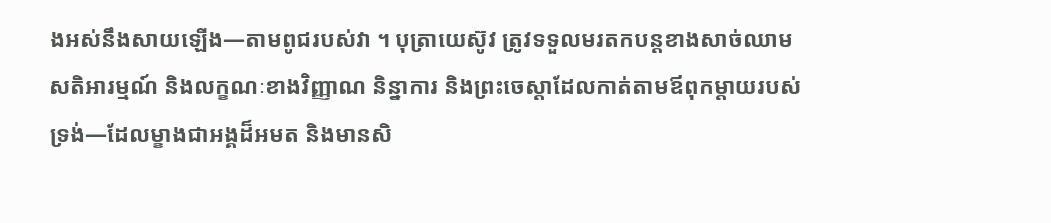ងអស់នឹងសាយឡើង—តាមពូជរបស់វា ។ បុត្រាយេស៊ូវ ត្រូវទទួលមរតកបន្ដខាងសាច់ឈាម សតិអារម្មណ៍ និងលក្ខណៈខាងវិញ្ញាណ និន្នាការ និងព្រះចេស្ដាដែលកាត់តាមឪពុកម្ដាយរបស់ទ្រង់—ដែលម្ខាងជាអង្គដ៏អមត និងមានសិ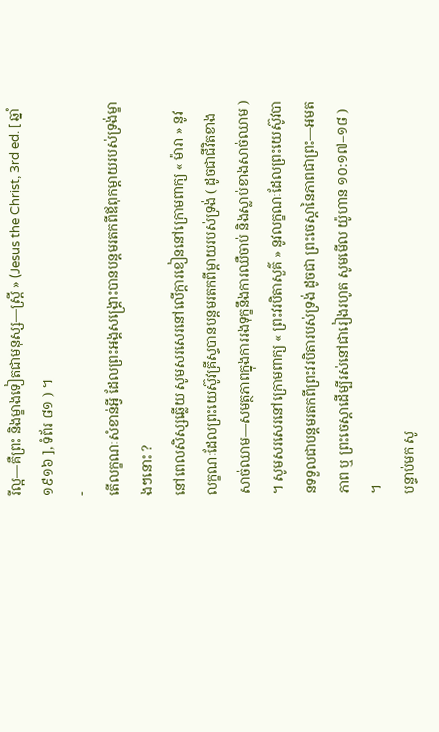រីល្អ—គឺព្រះ និងម្ខាងទៀតជាមនុស្ស—ស្ដ្រី » (Jesus the Christ, 3rd ed. [ ឆ្នាំ ១៩១៦ ], ទំព័រ ៨១ ) ។
-
តើលក្ខណៈសំខាន់អ្វី ដែលព្រះអង្គសង្គ្រោះបានបន្ដមរតកពីឪពុកម្ដាយរបស់ទ្រង់ម្ខាងៗនោះ ?
នៅពេលសិស្សឆ្លើយ សូមសរសេរនៅលើក្ដារខៀននៅក្រោមពាក្យ « ម៉ារា » នូវលក្ខណៈដែលព្រះយេស៊ូវគ្រីស្ទបានបន្ដមរតកពីម្ដាយរបស់ទ្រង់ ( ដូចជាជីវិតខាងសាច់ឈាម—សមត្ថភាពក្នុងការរងទុក្ខនឹងការឈឺចាប់ និងស្លាប់ខាងសាច់ឈាម ) ។ សូមសរសេរនៅក្រោមពាក្យ « ព្រះវរបិតាសួគ៌ » នូវលក្ខណៈដែលព្រះយេស៊ូវបានទទួលជាបន្ដមរតកពីព្រះវរបិតារបស់ទ្រង់ ដូចជា ព្រះចេស្ដានៃភាពជាព្រះ—អមតភាព ឬ ព្រះចេស្ដាដើម្បីរស់នៅជារៀងរហូត សូមមើល យ៉ូហាន ១០:១៧–១៨ ) ។
បន្ទាប់មក សូ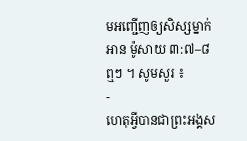មអញ្ជើញឲ្យសិស្សម្នាក់អាន ម៉ូសាយ ៣:៧–៨ ឮៗ ។ សូមសួរ ៖
-
ហេតុអ្វីបានជាព្រះអង្គស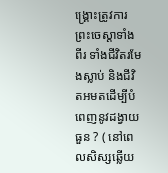ង្គ្រោះត្រូវការព្រះចេស្ដាទាំងពីរ ទាំងជីវិតរមែងស្លាប់ និងជីវិតអមតដើម្បីបំពេញនូវដង្វាយធួន ? ( នៅពេលសិស្សឆ្លើយ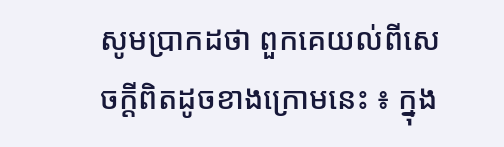សូមប្រាកដថា ពួកគេយល់ពីសេចក្ដីពិតដូចខាងក្រោមនេះ ៖ ក្នុង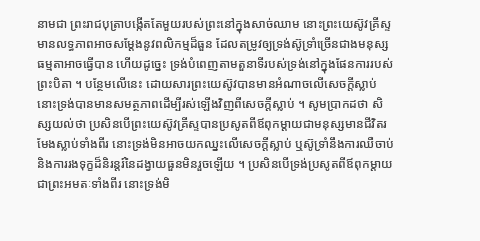នាមជា ព្រះរាជបុត្រាបង្កើតតែមួយរបស់ព្រះនៅក្នុងសាច់ឈាម នោះព្រះយេស៊ូវគ្រីស្ទមានលទ្ធភាពអាចសម្ដែងនូវពលិកម្មដ៏ធួន ដែលតម្រូវឲ្យទ្រង់ស៊ូទ្រាំច្រើនជាងមនុស្សធម្មតាអាចធ្វើបាន ហើយដូច្នេះ ទ្រង់បំពេញតាមតួនាទីរបស់ទ្រង់នៅក្នុងផែនការរបស់ព្រះបិតា ។ បន្ថែមលើនេះ ដោយសារព្រះយេស៊ូវបានមានអំណាចលើសេចក្ដីស្លាប់ នោះទ្រង់បានមានសមត្ថភាពដើម្បីរស់ឡើងវិញពីសេចក្ដីស្លាប់ ។ សូមប្រាកដថា សិស្សយល់ថា ប្រសិនបើព្រះយេស៊ូវគ្រីស្ទបានប្រសូតពីឪពុកម្ដាយជាមនុស្សមានជីវិតរមែងស្លាប់ទាំងពីរ នោះទ្រង់មិនអាចយកឈ្នះលើសេចក្ដីស្លាប់ ឬស៊ូទ្រាំនឹងការឈឺចាប់ និងការរងទុក្ខដ៏និរន្ដរ៍នៃដង្វាយធួនមិនរួចឡើយ ។ ប្រសិនបើទ្រង់ប្រសូតពីឪពុកម្ដាយជាព្រះអមតៈទាំងពីរ នោះទ្រង់មិ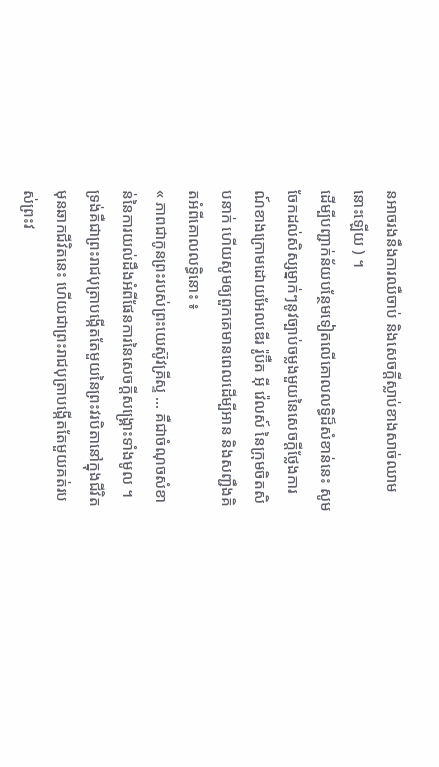នអាចរងនឹងការឈឺចាប់ និងសេចក្ដីស្លាប់ខាងសាច់ឈាមនោះឡើយ ) ។
ដើម្បីបញ្ជាក់ន័យបន្ថែមទៀតលើគោលលទ្ធិដ៏សំខាន់នេះ សូមចែកដល់សិស្សម្នាក់ៗនូវច្បាប់ចម្លងមួយនៃសេចក្ដីថ្លែងការណ៍ខាងក្រោមដោយអែលឌើរ រ៉ូប៊ឺត អ៊ី វ៉េលស៍ នៃក្រុមចិតសិបនាក់ ហើយសូមឲ្យពួកគេមានពេលដើម្បីអាន និងសញ្ជឹងគិតអំពីគោលលទ្ធិនោះ ៖
« ភាពជាកូនព្រះរបស់ព្រះយេស៊ូវគ្រីស្ទ … គឺជាចំណុចសំខាន់នៃការយល់ដឹងអំពីផែនការនៃសេចក្ដីសង្គ្រោះទាំងមូល ។ ទ្រង់គឺជាព្រះរាជបុត្រាបង្កើតតែមួយនៃព្រះវរបិតានៅក្នុងជីវិតមុនឆាកជីវិតនេះ ហើយជាព្រះរាជបុត្រាបង្កើតតែមួយគត់របស់ព្រះវ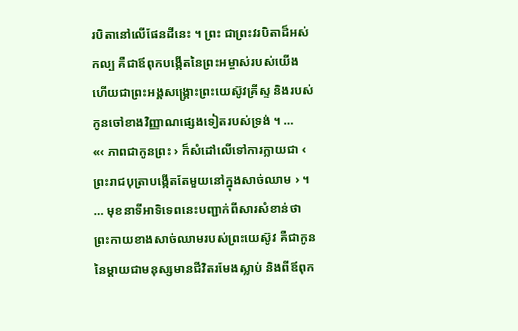របិតានៅលើផែនដីនេះ ។ ព្រះ ជាព្រះវរបិតាដ៏អស់កល្ប គឺជាឪពុកបង្កើតនៃព្រះអម្ចាស់របស់យើង ហើយជាព្រះអង្គសង្គ្រោះព្រះយេស៊ូវគ្រីស្ទ និងរបស់កូនចៅខាងវិញ្ញាណផ្សេងទៀតរបស់ទ្រង់ ។ …
«‹ ភាពជាកូនព្រះ › ក៏សំដៅលើទៅការក្លាយជា ‹ ព្រះរាជបុត្រាបង្កើតតែមួយនៅក្នុងសាច់ឈាម › ។ … មុខនាទីអាទិទេពនេះបញ្ជាក់ពីសារសំខាន់ថា ព្រះកាយខាងសាច់ឈាមរបស់ព្រះយេស៊ូវ គឺជាកូននៃម្ដាយជាមនុស្សមានជីវិតរមែងស្លាប់ និងពីឪពុក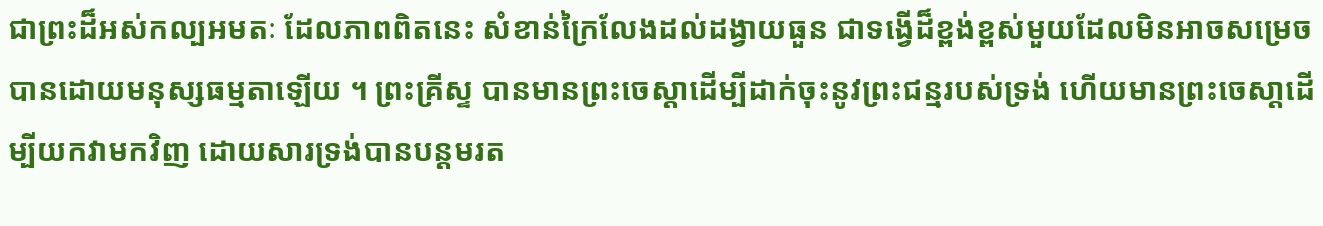ជាព្រះដ៏អស់កល្បអមតៈ ដែលភាពពិតនេះ សំខាន់ក្រៃលែងដល់ដង្វាយធួន ជាទង្វើដ៏ខ្ពង់ខ្ពស់មួយដែលមិនអាចសម្រេចបានដោយមនុស្សធម្មតាឡើយ ។ ព្រះគ្រីស្ទ បានមានព្រះចេស្ដាដើម្បីដាក់ចុះនូវព្រះជន្មរបស់ទ្រង់ ហើយមានព្រះចេសា្ដដើម្បីយកវាមកវិញ ដោយសារទ្រង់បានបន្ដមរត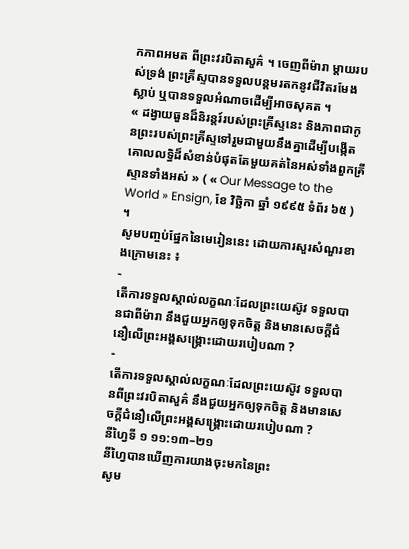កភាពអមត ពីព្រះវរបិតាសួគ៌ ។ ចេញពីម៉ារា ម្ដាយរបស់ទ្រង់ ព្រះគ្រីស្ទបានទទួលបន្ដមរតកនូវជីវិតរមែងស្លាប់ ឬបានទទួលអំណាចដើម្បីអាចសុគត ។
« ដង្វាយធួនដ៏និរន្ដរ៍របស់ព្រះគ្រីស្ទនេះ និងភាពជាកូនព្រះរបស់ព្រះគ្រីស្ទទៅរួមជាមួយនឹងគ្នាដើម្បីបង្កើតគោលលទ្ធិដ៏សំខាន់បំផុតតែមួយគត់នៃអស់ទាំងពួកគ្រីស្ទានទាំងអស់ » ( « Our Message to the World » Ensign, ខែ វិច្ឆិកា ឆ្នាំ ១៩៩៥ ទំព័រ ៦៥ ) ។
សូមបញ្ចប់ផ្នែកនៃមេរៀននេះ ដោយការសួរសំណួរខាងក្រោមនេះ ៖
-
តើការទទួលស្គាល់លក្ខណៈដែលព្រះយេស៊ូវ ទទួលបានជាពីម៉ារា នឹងជួយអ្នកឲ្យទុកចិត្ត និងមានសេចក្ដីជំនឿលើព្រះអង្គសង្គ្រោះដោយរបៀបណា ?
-
តើការទទួលស្គាល់លក្ខណៈដែលព្រះយេស៊ូវ ទទួលបានពីព្រះវរបិតាសួគ៌ នឹងជួយអ្នកឲ្យទុកចិត្ត និងមានសេចក្ដីជំនឿលើព្រះអង្គសង្គ្រោះដោយរបៀបណា ?
នីហ្វៃទី ១ ១១:១៣–២១
នីហ្វៃបានឃើញការយាងចុះមកនៃព្រះ
សូម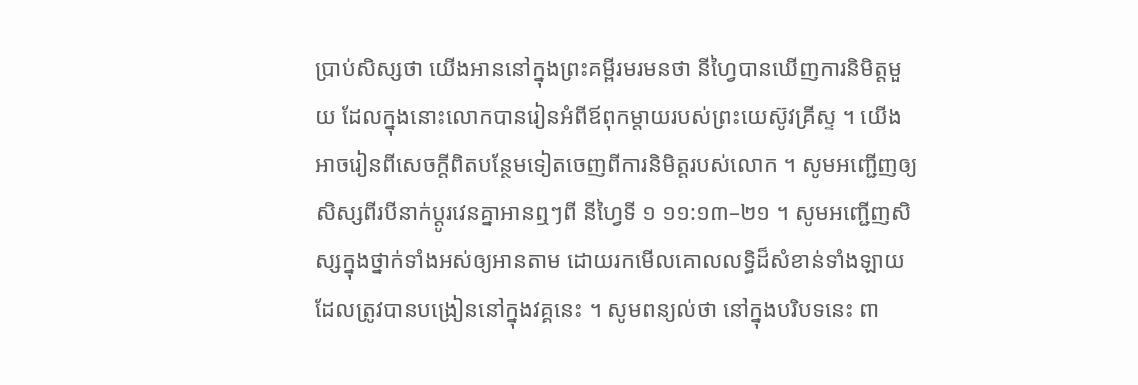ប្រាប់សិស្សថា យើងអាននៅក្នុងព្រះគម្ពីរមរមនថា នីហ្វៃបានឃើញការនិមិត្តមួយ ដែលក្នុងនោះលោកបានរៀនអំពីឪពុកម្ដាយរបស់ព្រះយេស៊ូវគ្រីស្ទ ។ យើងអាចរៀនពីសេចក្ដីពិតបន្ថែមទៀតចេញពីការនិមិត្តរបស់លោក ។ សូមអញ្ជើញឲ្យសិស្សពីរបីនាក់ប្ដូរវេនគ្នាអានឮៗពី នីហ្វៃទី ១ ១១:១៣–២១ ។ សូមអញ្ជើញសិស្សក្នុងថ្នាក់ទាំងអស់ឲ្យអានតាម ដោយរកមើលគោលលទ្ធិដ៏សំខាន់ទាំងឡាយ ដែលត្រូវបានបង្រៀននៅក្នុងវគ្គនេះ ។ សូមពន្យល់ថា នៅក្នុងបរិបទនេះ ពា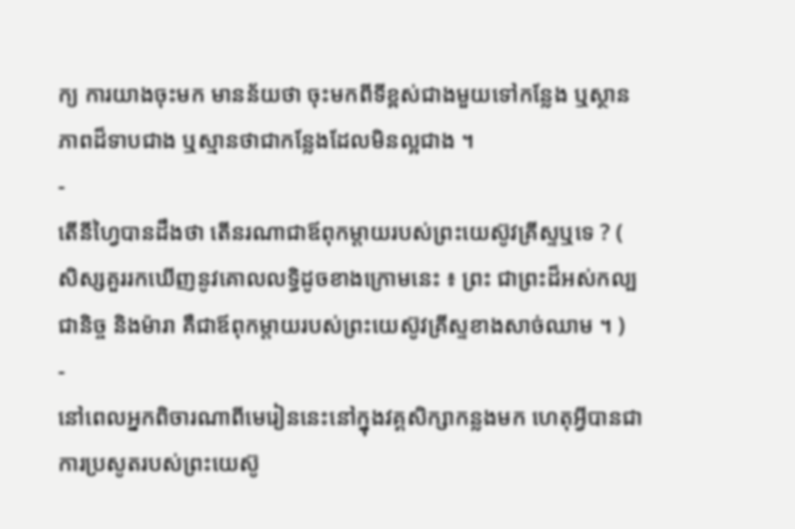ក្យ ការយាងចុះមក មានន័យថា ចុះមកពីទីខ្ពស់ជាងមួយទៅកន្លែង ឬស្ថានភាពដ៏ទាបជាង ឬស្មានថាជាកន្លែងដែលមិនល្អជាង ។
-
តើនីហ្វៃបានដឹងថា តើនរណាជាឪពុកម្ដាយរបស់ព្រះយេស៊ូវគ្រីស្ទឬទេ ? ( សិស្សគួររកឃើញនូវគោលលទ្ធិដូចខាងក្រោមនេះ ៖ ព្រះ ជាព្រះដ៏អស់កល្បជានិច្ច និងម៉ារា គឺជាឪពុកម្ដាយរបស់ព្រះយេស៊ូវគ្រីស្ទខាងសាច់ឈាម ។ )
-
នៅពេលអ្នកពិចារណាពីមេរៀននេះនៅក្នុងវគ្គសិក្សាកន្លងមក ហេតុអ្វីបានជាការប្រសូតរបស់ព្រះយេស៊ូ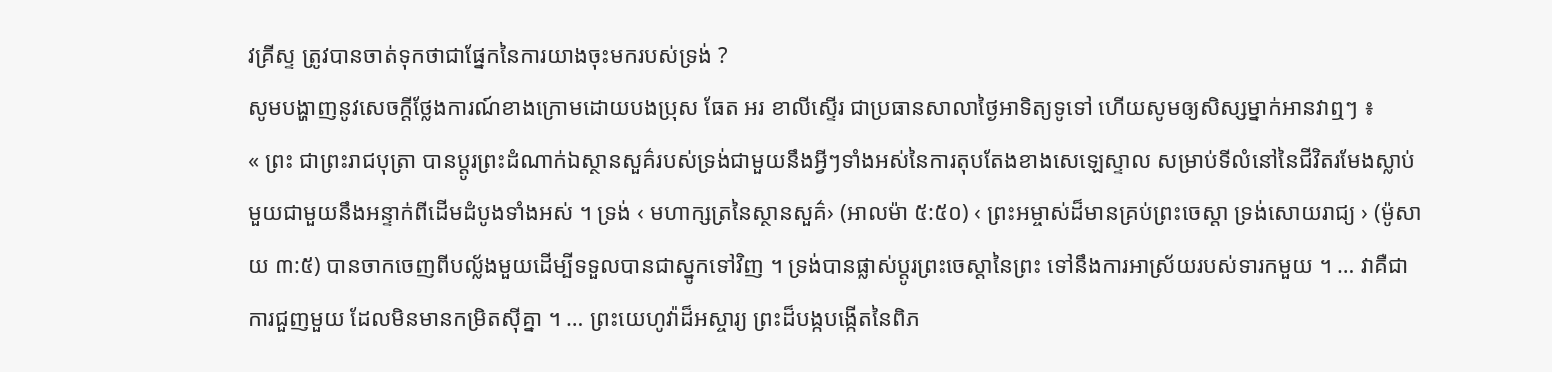វគ្រីស្ទ ត្រូវបានចាត់ទុកថាជាផ្នែកនៃការយាងចុះមករបស់ទ្រង់ ?
សូមបង្ហាញនូវសេចក្ដីថ្លែងការណ៍ខាងក្រោមដោយបងប្រុស ធែត អរ ខាលីស្ទើរ ជាប្រធានសាលាថ្ងៃអាទិត្យទូទៅ ហើយសូមឲ្យសិស្សម្នាក់អានវាឮៗ ៖
« ព្រះ ជាព្រះរាជបុត្រា បានប្ដូរព្រះដំណាក់ឯស្ថានសួគ៌របស់ទ្រង់ជាមួយនឹងអ្វីៗទាំងអស់នៃការតុបតែងខាងសេឡេស្ទាល សម្រាប់ទីលំនៅនៃជីវិតរមែងស្លាប់មួយជាមួយនឹងអន្ទាក់ពីដើមដំបូងទាំងអស់ ។ ទ្រង់ ‹ មហាក្សត្រនៃស្ថានសួគ៌› (អាលម៉ា ៥:៥០) ‹ ព្រះអម្ចាស់ដ៏មានគ្រប់ព្រះចេស្ដា ទ្រង់សោយរាជ្យ › (ម៉ូសាយ ៣:៥) បានចាកចេញពីបល្ល័ងមួយដើម្បីទទួលបានជាស្នូកទៅវិញ ។ ទ្រង់បានផ្លាស់ប្ដូរព្រះចេស្ដានៃព្រះ ទៅនឹងការអាស្រ័យរបស់ទារកមួយ ។ … វាគឺជាការជួញមួយ ដែលមិនមានកម្រិតស៊ីគ្នា ។ … ព្រះយេហូវ៉ាដ៏អស្ចារ្យ ព្រះដ៏បង្កបង្កើតនៃពិភ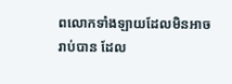ពលោកទាំងឡាយដែលមិនអាចរាប់បាន ដែល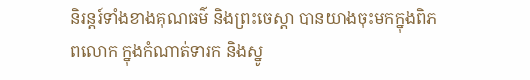និរន្ដរ៍ទាំងខាងគុណធម៌ និងព្រះចេស្ដា បានយាងចុះមកក្នុងពិភពលោក ក្នុងកំណាត់ទារក និងស្នូ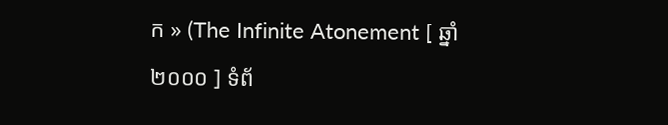ក » (The Infinite Atonement [ ឆ្នាំ ២០០០ ] ទំព័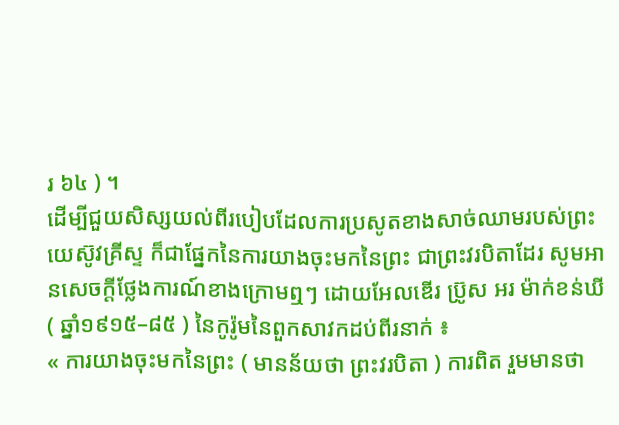រ ៦៤ ) ។
ដើម្បីជួយសិស្សយល់ពីរបៀបដែលការប្រសូតខាងសាច់ឈាមរបស់ព្រះយេស៊ូវគ្រីស្ទ ក៏ជាផ្នែកនៃការយាងចុះមកនៃព្រះ ជាព្រះវរបិតាដែរ សូមអានសេចក្ដីថ្លែងការណ៍ខាងក្រោមឮៗ ដោយអែលឌើរ ប្រ៊ូស អរ ម៉ាក់ខន់ឃី ( ឆ្នាំ១៩១៥–៨៥ ) នៃកូរ៉ូមនៃពួកសាវកដប់ពីរនាក់ ៖
« ការយាងចុះមកនៃព្រះ ( មានន័យថា ព្រះវរបិតា ) ការពិត រួមមានថា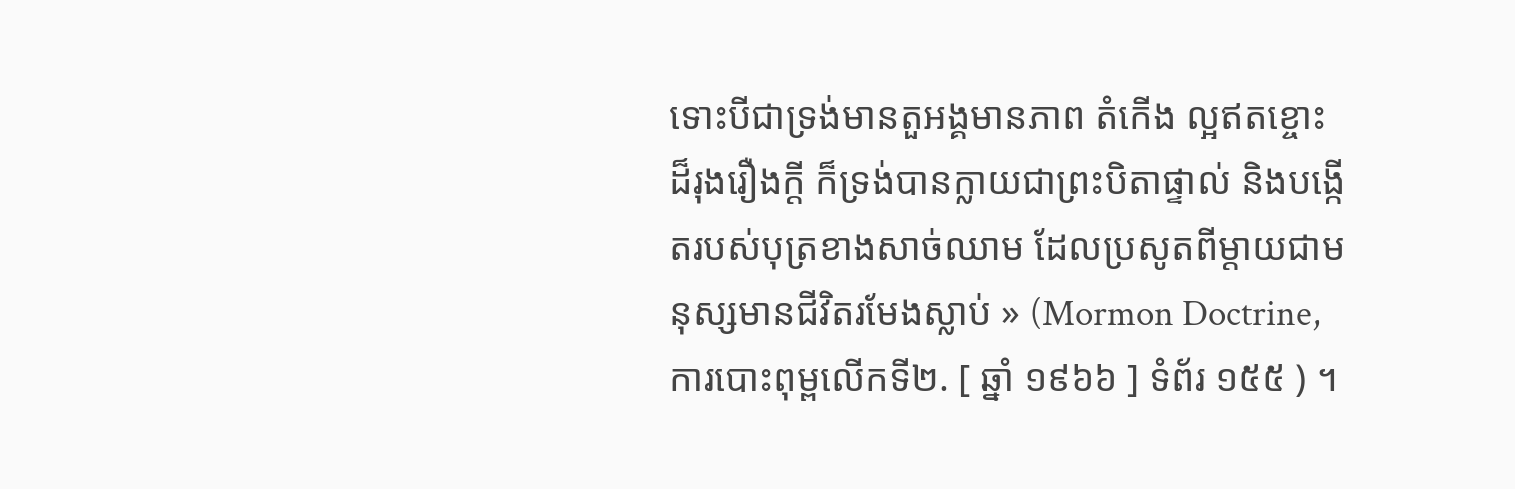ទោះបីជាទ្រង់មានតួអង្គមានភាព តំកើង ល្អឥតខ្ចោះ ដ៏រុងរឿងក្ដី ក៏ទ្រង់បានក្លាយជាព្រះបិតាផ្ទាល់ និងបង្កើតរបស់បុត្រខាងសាច់ឈាម ដែលប្រសូតពីម្ដាយជាមនុស្សមានជីវិតរមែងស្លាប់ » (Mormon Doctrine, ការបោះពុម្ពលើកទី២. [ ឆ្នាំ ១៩៦៦ ] ទំព័រ ១៥៥ ) ។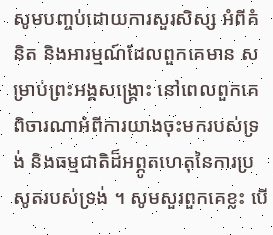សូមបញ្ចប់ដោយការសួរសិស្ស អំពីគំនិត និងអារម្មណ៍ដែលពួកគេមាន សម្រាប់ព្រះអង្គសង្គ្រោះ នៅពេលពួកគេពិចារណាអំពីការយាងចុះមករបស់ទ្រង់ និងធម្មជាតិដ៏អព្ភូតហេតុនៃការប្រសូតរបស់ទ្រង់ ។ សូមសួរពួកគេខ្លះ បើ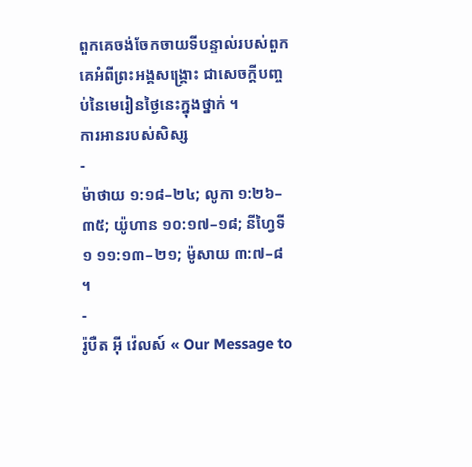ពួកគេចង់ចែកចាយទីបន្ទាល់របស់ពួកគេអំពីព្រះអង្គសង្គ្រោះ ជាសេចក្ដីបញ្ចប់នៃមេរៀនថ្ងៃនេះក្នុងថ្នាក់ ។
ការអានរបស់សិស្ស
-
ម៉ាថាយ ១:១៨–២៤; លូកា ១:២៦–៣៥; យ៉ូហាន ១០:១៧–១៨; នីហ្វៃទី ១ ១១:១៣–២១; ម៉ូសាយ ៣:៧–៨ ។
-
រ៉ូបឺត អ៊ី វ៉េលស៍ « Our Message to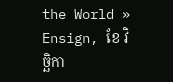the World » Ensign, ខែ វិច្ឆិកា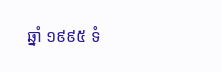ឆ្នាំ ១៩៩៥ ទំ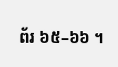ព័រ ៦៥–៦៦ ។